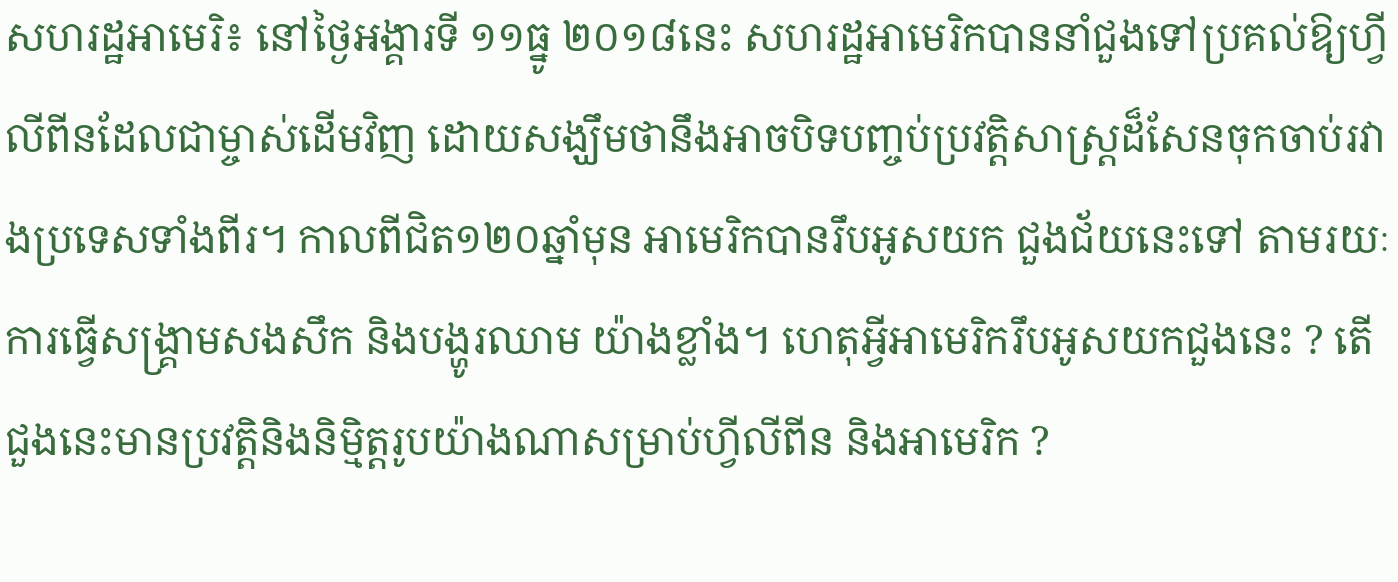សហរដ្ឋអាមេរិ៖ នៅថ្ងៃអង្គារទី ១១ធ្នូ ២០១៨នេះ សហរដ្ឋអាមេរិកបាននាំជួងទៅប្រគល់ឱ្យហ្វីលីពីនដែលជាម្ចាស់ដើមវិញ ដោយសង្ឃឹមថានឹងអាចបិទបញ្ចប់ប្រវត្តិសាស្ត្រដ៏សែនចុកចាប់រវាងប្រទេសទាំងពីរ។ កាលពីជិត១២០ឆ្នាំមុន អាមេរិកបានរឹបអូសយក ជួងជ័យនេះទៅ តាមរយៈការធ្វើសង្គ្រាមសងសឹក និងបង្ហូរឈាម យ៉ាងខ្លាំង។ ហេតុអ្វីអាមេរិករឹបអូសយកជួងនេះ ? តើជួងនេះមានប្រវត្តិនិងនិម្មិត្តរូបយ៉ាងណាសម្រាប់ហ្វីលីពីន និងអាមេរិក ?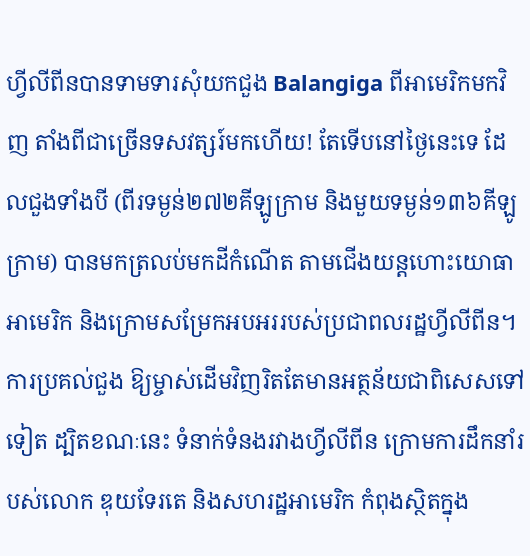ហ្វីលីពីនបានទាមទារសុំយកជួង Balangiga ពីអាមេរិកមកវិញ តាំងពីជាច្រើនទសវត្សរ៍មកហើយ! តែទើបនៅថ្ងៃនេះទេ ដែលជួងទាំងបី (ពីរទម្ងន់២៧២គីឡូក្រាម និងមួយទម្ងន់១៣៦គីឡូក្រាម) បានមកត្រលប់មកដីកំណើត តាមជើងយន្តហោះយោធាអាមេរិក និងក្រោមសម្រែកអបអររបស់ប្រជាពលរដ្ឋហ្វីលីពីន។ ការប្រគល់ជួង ឱ្យម្ចាស់ដើមវិញរិតតែមានអត្ថន័យជាពិសេសទៅទៀត ដ្បិតខណៈនេះ ទំនាក់ទំនងរវាងហ្វីលីពីន ក្រោមការដឹកនាំរបស់លោក ឌុយទែរតេ និងសហរដ្ឋអាមេរិក កំពុងស្ថិតក្នុង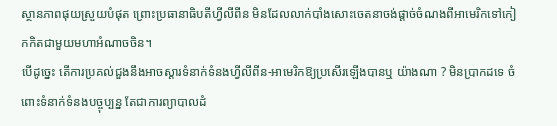ស្ថានភាពផុយស្រួយបំផុត ព្រោះប្រធានាធិបតីហ្វីលីពីន មិនដែលលាក់បាំងសោះចេតនាចង់ផ្តាច់ចំណងពីអាមេរិកទៅកៀកកិតជាមួយមហាអំណាចចិន។
បើដូច្នេះ តើការប្រគល់ជួងនឹងអាចស្តារទំនាក់ទំនងហ្វីលីពីន-អាមេរិកឱ្យប្រសើរឡើងបានឬ យ៉ាងណា ? មិនប្រាកដទេ ចំពោះទំនាក់ទំនងបច្ចុប្បន្ន តែជាការព្យាបាលដំ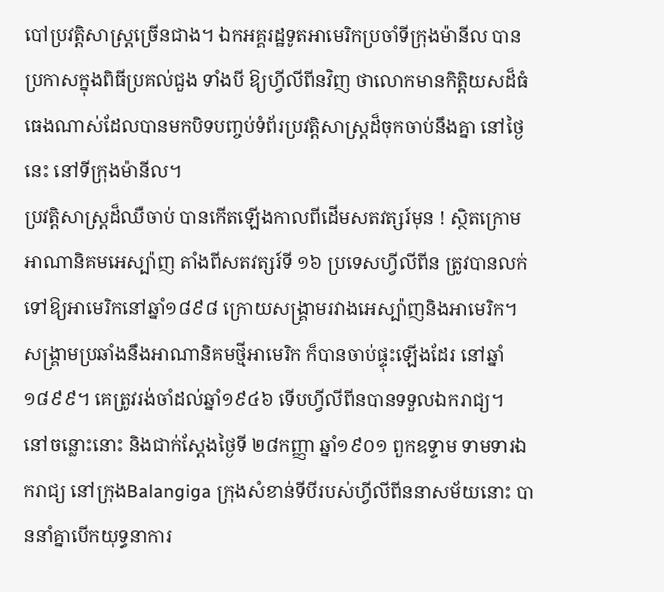បៅប្រវត្តិសាស្ត្រច្រើនជាង។ ឯកអគ្គរដ្ឋទូតអាមេរិកប្រចាំទីក្រុងម៉ានីល បានប្រកាសក្នុងពិធីប្រគល់ជួង ទាំងបី ឱ្យហ្វីលីពីនវិញ ថាលោកមានកិត្តិយសដ៏ធំធេងណាស់ដែលបានមកបិទបញ្ចប់ទំព័រប្រវត្តិសាស្ត្រដ៏ចុកចាប់នឹងគ្នា នៅថ្ងៃនេះ នៅទីក្រុងម៉ានីល។
ប្រវត្តិសាស្ត្រដ៏ឈឺចាប់ បានកើតឡើងកាលពីដើមសតវត្សរ៍មុន ! ស្ថិតក្រោមអាណានិគមអេស្ប៉ាញ តាំងពីសតវត្សរ៍ទី ១៦ ប្រទេសហ្វីលីពីន ត្រូវបានលក់ទៅឱ្យអាមេរិកនៅឆ្នាំ១៨៩៨ ក្រោយសង្គ្រាមរវាងអេស្ប៉ាញនិងអាមេរិក។ សង្គ្រាមប្រឆាំងនឹងអាណានិគមថ្មីអាមេរិក ក៏បានចាប់ផ្ទុះឡើងដែរ នៅឆ្នាំ១៨៩៩។ គេត្រូវរង់ចាំដល់ឆ្នាំ១៩៤៦ ទើបហ្វីលីពីនបានទទួលឯករាជ្យ។
នៅចន្លោះនោះ និងជាក់ស្តែងថ្ងៃទី ២៨កញ្ញា ឆ្នាំ១៩០១ ពួកឧទ្ទាម ទាមទារឯករាជ្យ នៅក្រុងBalangiga ក្រុងសំខាន់ទីបីរបស់ហ្វីលីពីននាសម័យនោះ បាននាំគ្នាបើកយុទ្ធនាការ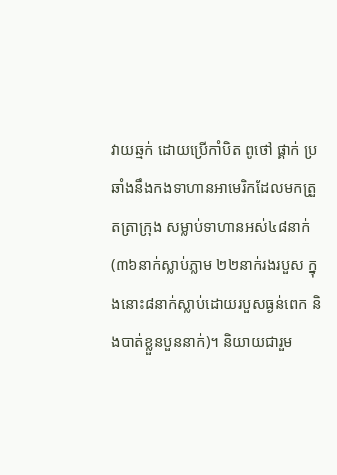វាយឆ្មក់ ដោយប្រើកាំបិត ពូថៅ ផ្គាក់ ប្រឆាំងនឹងកងទាហានអាមេរិកដែលមកត្រួតត្រាក្រុង សម្លាប់ទាហានអស់៤៨នាក់ (៣៦នាក់ស្លាប់ភ្លាម ២២នាក់រងរបួស ក្នុងនោះ៨នាក់ស្លាប់ដោយរបួសធ្ងន់ពេក និងបាត់ខ្លួនបួននាក់)។ និយាយជារួម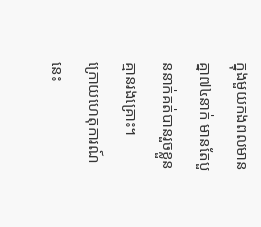ក្នុងមួយកងពលមានគ្នា៧៤នាក់ មានតែបួននាក់គត់បានរួចខ្លួន គ្មានរងគ្រោះ។
ក្រោយហេតុការណ៍នេះ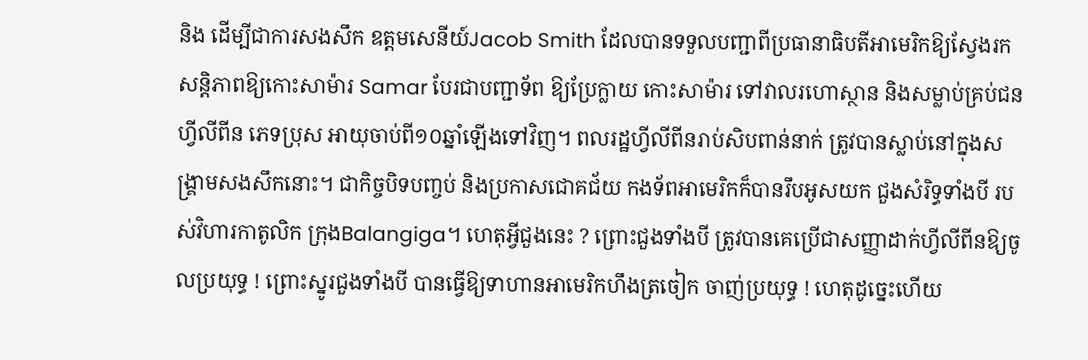និង ដើម្បីជាការសងសឹក ឧត្តមសេនីយ៍Jacob Smith ដែលបានទទួលបញ្ជាពីប្រធានាធិបតីអាមេរិកឱ្យស្វែងរកសន្តិភាពឱ្យកោះសាម៉ារ Samar បែរជាបញ្ជាទ័ព ឱ្យប្រែក្លាយ កោះសាម៉ារ ទៅវាលរហោស្ថាន និងសម្លាប់គ្រប់ជនហ្វីលីពីន ភេទប្រុស អាយុចាប់ពី១០ឆ្នាំឡើងទៅវិញ។ ពលរដ្ឋហ្វីលីពីនរាប់សិបពាន់នាក់ ត្រូវបានស្លាប់នៅក្នុងសង្គ្រាមសងសឹកនោះ។ ជាកិច្ចបិទបញ្ចប់ និងប្រកាសជោគជ័យ កងទ័ពអាមេរិកក៏បានរឹបអូសយក ជួងសំរិទ្ធទាំងបី របស់វិហារកាតូលិក ក្រុងBalangiga។ ហេតុអ្វីជួងនេះ ? ព្រោះជួងទាំងបី ត្រូវបានគេប្រើជាសញ្ញាដាក់ហ្វីលីពីនឱ្យចូលប្រយុទ្ធ ! ព្រោះស្នូរជួងទាំងបី បានធ្វើឱ្យទាហានអាមេរិកហឹងត្រចៀក ចាញ់ប្រយុទ្ធ ! ហេតុដូច្នេះហើយ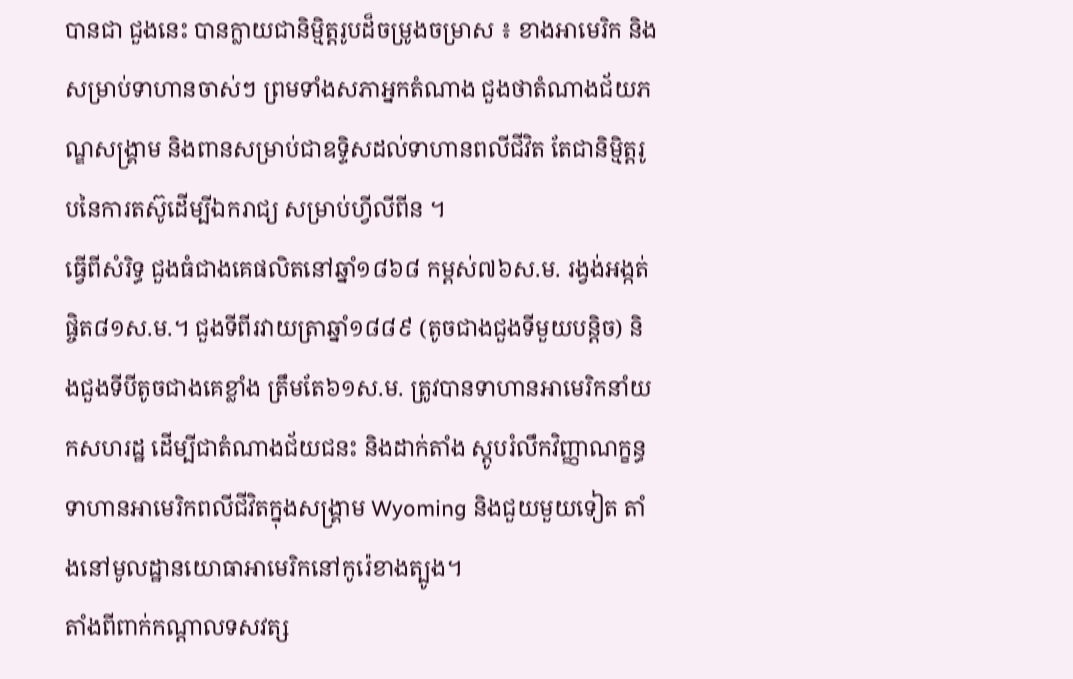បានជា ជួងនេះ បានក្លាយជានិម្មិត្តរូបដ៏ចម្រូងចម្រាស ៖ ខាងអាមេរិក និងសម្រាប់ទាហានចាស់ៗ ព្រមទាំងសភាអ្នកតំណាង ជួងថាតំណាងជ័យភណ្ឌសង្គ្រាម និងពានសម្រាប់ជាឧទ្ទិសដល់ទាហានពលីជីវិត តែជានិម្មិត្តរូបនៃការតស៊ូដើម្បីឯករាជ្យ សម្រាប់ហ្វីលីពីន ។
ធ្វើពីសំរិទ្ធ ជួងធំជាងគេផលិតនៅឆ្នាំ១៨៦៨ កម្ពស់៧៦ស.ម. រង្វង់អង្កត់ផ្ចិត៨១ស.ម.។ ជួងទីពីរវាយត្រាឆ្នាំ១៨៨៩ (តូចជាងជួងទីមួយបន្តិច) និងជួងទីបីតូចជាងគេខ្លាំង ត្រឹមតែ៦១ស.ម. ត្រូវបានទាហានអាមេរិកនាំយកសហរដ្ឋ ដើម្បីជាតំណាងជ័យជនះ និងដាក់តាំង ស្តូបរំលឹកវិញ្ញាណក្ខន្ធទាហានអាមេរិកពលីជីវិតក្នុងសង្គ្រាម Wyoming និងជួយមួយទៀត តាំងនៅមូលដ្ឋានយោធាអាមេរិកនៅកូរ៉េខាងត្បូង។
តាំងពីពាក់កណ្តាលទសវត្ស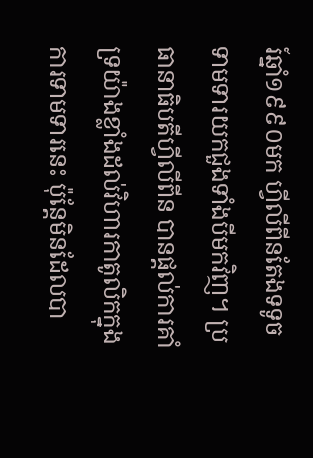រ៍ឆ្នាំ១៩៩០មក ហ្វីលីពីនតែងទទូចទាមទារយកជួងទាំងបីមកវិញ។ ប្រធានាធិបតីហ្វីលីពីន បានផ្តល់ការគាំទ្រយ៉ាងខ្លាំងដល់វិហារកាតូលិកក្នុងការទាមទារនេះ ប៉ុន្តែមិនដែលបា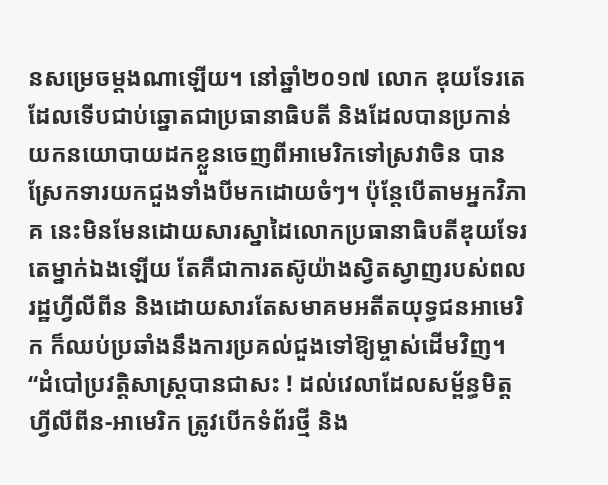នសម្រេចម្តងណាឡើយ។ នៅឆ្នាំ២០១៧ លោក ឌុយទែរតេ ដែលទើបជាប់ឆ្នោតជាប្រធានាធិបតី និងដែលបានប្រកាន់យកនយោបាយដកខ្លួនចេញពីអាមេរិកទៅស្រវាចិន បានស្រែកទារយកជួងទាំងបីមកដោយចំៗ។ ប៉ុន្តែបើតាមអ្នកវិភាគ នេះមិនមែនដោយសារស្នាដៃលោកប្រធានាធិបតីឌុយទែរតេម្នាក់ឯងឡើយ តែគឺជាការតស៊ូយ៉ាងស្វិតស្វាញរបស់ពលរដ្ឋហ្វីលីពីន និងដោយសារតែសមាគមអតីតយុទ្ធជនអាមេរិក ក៏ឈប់ប្រឆាំងនឹងការប្រគល់ជួងទៅឱ្យម្ចាស់ដើមវិញ។
“ដំបៅប្រវត្តិសាស្ត្របានជាសះ ! ដល់វេលាដែលសម្ព័ន្ធមិត្តហ្វីលីពីន-អាមេរិក ត្រូវបើកទំព័រថ្មី និង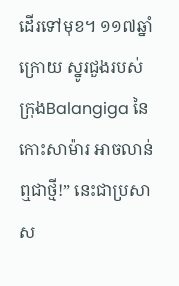ដើរទៅមុខ។ ១១៧ឆ្នាំក្រោយ ស្នូរជួងរបស់ក្រុងBalangiga នៃកោះសាម៉ារ អាចលាន់ឮជាថ្មី!” នេះជាប្រសាស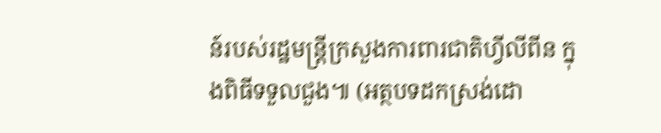ន៍របស់រដ្ឋមន្ត្រីក្រសួងការពារជាតិហ្វីលីពីន ក្នុងពិធីទទួលជួង៕ (អត្ថបទដកស្រង់ដោ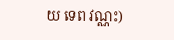យ ទេព វណ្ណះ)